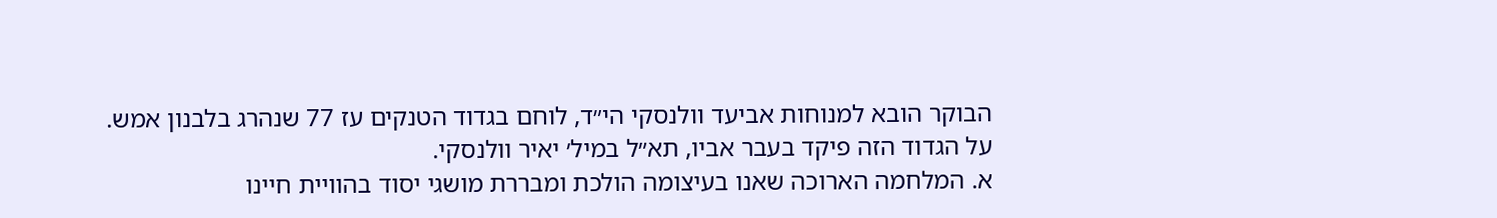הבוקר הובא למנוחות אביעד וולנסקי הי״ד, לוחם בגדוד הטנקים עז 77 שנהרג בלבנון אמש.
על הגדוד הזה פיקד בעבר אביו, תא״ל במיל׳ יאיר וולנסקי.
א. המלחמה הארוכה שאנו בעיצומה הולכת ומבררת מושגי יסוד בהוויית חיינו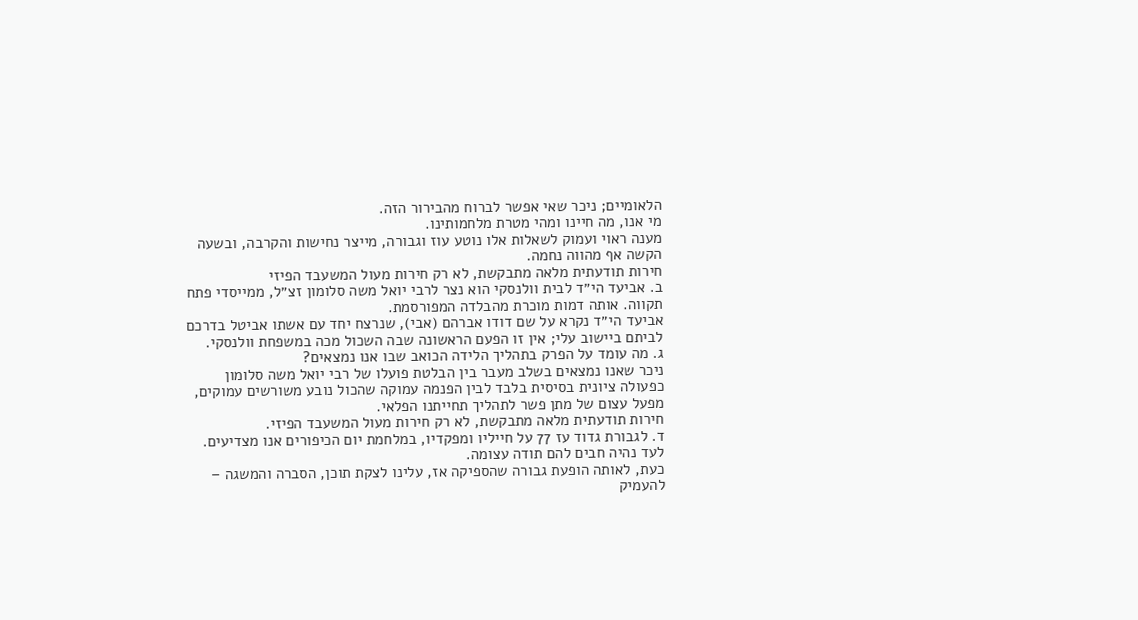הלאומיים; ניכר שאי אפשר לברוח מהבירור הזה.
מי אנו, מה חיינו ומהי מטרת מלחמותינו.
מענה ראוי ועמוק לשאלות אלו נוטע עוז וגבורה, מייצר נחישות והקרבה, ובשעה הקשה אף מהווה נחמה.
חירות תודעתית מלאה מתבקשת, לא רק חירות מעול המשעבד הפיזי
ב. אביעד הי״ד לבית וולנסקי הוא נצר לרבי יואל משה סלומון זצ״ל, ממייסדי פתח תקווה. אותה דמות מוכרת מהבלדה המפורסמת.
אביעד הי״ד נקרא על שם דודו אברהם (אבי), שנרצח יחד עם אשתו אביטל בדרכם לביתם ביישוב עלי; אין זו הפעם הראשונה שבה השכול מכה במשפחת וולנסקי.
ג. מה עומד על הפרק בתהליך הלידה הכואב שבו אנו נמצאים?
ניכר שאנו נמצאים בשלב מעבר בין הבלטת פועלו של רבי יואל משה סלומון כפעולה ציונית בסיסית בלבד לבין הפנמה עמוקה שהכול נובע משורשים עמוקים,
מפעל עצום של מתן פשר לתהליך תחייתנו הפלאי.
חירות תודעתית מלאה מתבקשת, לא רק חירות מעול המשעבד הפיזי.
ד. לגבורת גדוד עז 77 על חייליו ומפקדיו, במלחמת יום הכיפורים אנו מצדיעים. לעד נהיה חבים להם תודה עצומה.
כעת, לאותה הופעת גבורה שהספיקה אז, עלינו לצקת תוכן, הסברה והמשגה – להעמיק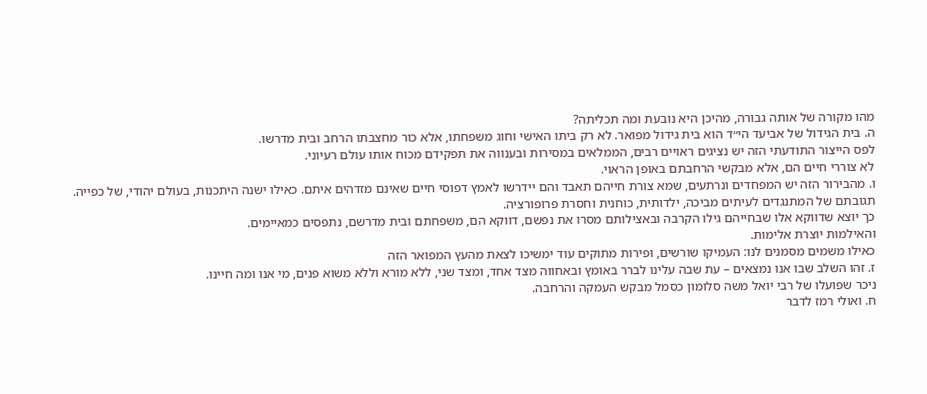מהו מקורה של אותה גבורה, מהיכן היא נובעת ומה תכליתה?
ה. בית הגידול של אביעד הי״ד הוא בית גידול מפואר. לא רק ביתו האישי וחוג משפחתו, אלא כור מחצבתו הרחב ובית מדרשו.
לפס הייצור התודעתי הזה יש נציגים ראויים רבים, הממלאים במסירות ובענווה את תפקידם מכוח אותו עולם רעיוני.
לא צוררי חיים הם, אלא מבקשי הרחבתם באופן הראוי.
ו. מהבירור הזה יש המפחדים ונרתעים, שמא צורת חייהם תאבד והם יידרשו לאמץ דפוסי חיים שאינם מזדהים איתם. כאילו ישנה היתכנות, בעולם יהודי, של כפייה.
תגובתם של המתנגדים לעיתים מביכה, ילדותית, כוחנית וחסרת פרופורציה.
כך יוצא שדווקא אלו שבחייהם גילו הקרבה ובאצילותם מסרו את נפשם, דווקא הם, משפחתם ובית מדרשם, נתפסים כמאיימים.
והאילמות יוצרת אלימות.
כאילו משמים מסמנים לנו: העמיקו שורשים, ופירות מתוקים עוד ימשיכו לצאת מהעץ המפואר הזה
ז. זהו השלב שבו אנו נמצאים – עת שבה עלינו לברר באומץ ובאחווה מצד אחד, ומצד שני, ללא מורא וללא משוא פנים, מי אנו ומה חיינו.
ניכר שפועלו של רבי יואל משה סלומון כסמל מבקש העמקה והרחבה.
ח. ואולי רמז לדבר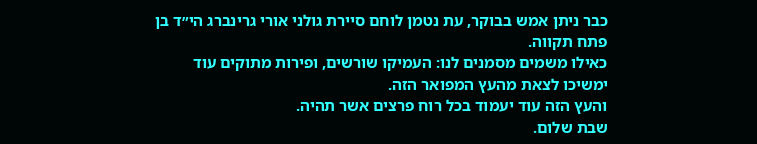כבר ניתן אמש בבוקר, עת נטמן לוחם סיירת גולני אורי גרינברג הי״ד בן פתח תקווה.
כאילו משמים מסמנים לנו: העמיקו שורשים, ופירות מתוקים עוד ימשיכו לצאת מהעץ המפואר הזה.
והעץ הזה עוד יעמוד בכל רוח פרצים אשר תהיה.
שבת שלום.